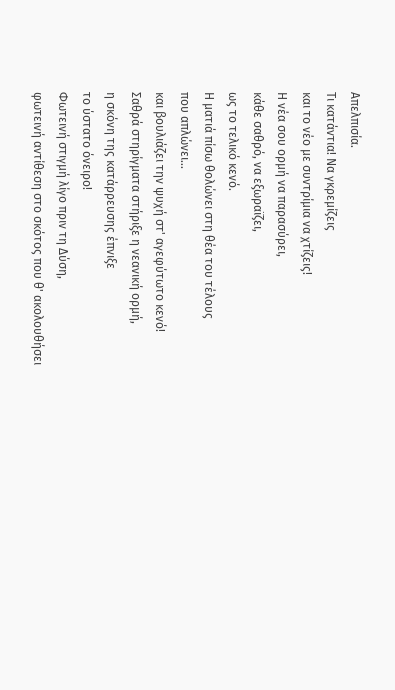Απελπισία.
Τι κατάντια! Να γκρεμίζεις
και το νέο με συντρίμια να χτίζεις!
Η νέα σου ορμή να παρασύρει,
κάθε σαθρό, να εξωραϊζει,
ως το τελικό κενό.
Η ματιά πίσω θολώνει στη θέα του τέλους
που απλώνει...
και βουλιάζει την ψυχή στ' αγεφύτωτο κενό!
Σαθρά στηρίγματα στήριξε η νεανική ορμή,
η σκόνη της κατάρρευσης έπνιξε
το ύστατο όνειρο!
Φωτεινή στιγμή λίγο πριν τη Δύση,
φωτεινή αντίθεση στο σκότος που θ' ακολουθήσει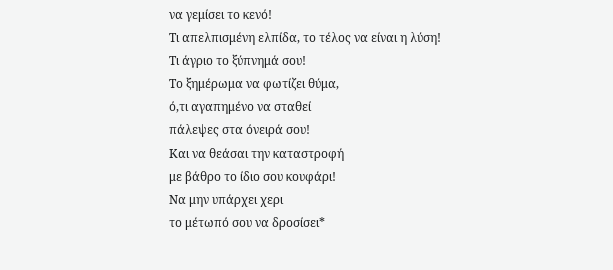να γεμίσει το κενό!
Τι απελπισμένη ελπίδα, το τέλος να είναι η λύση!
Τι άγριο το ξύπνημά σου!
Το ξημέρωμα να φωτίζει θύμα,
ό,τι αγαπημένο να σταθεί
πάλεψες στα όνειρά σου!
Και να θεάσαι την καταστροφή
με βάθρο το ίδιο σου κουφάρι!
Να μην υπάρχει χερι
το μέτωπό σου να δροσίσει*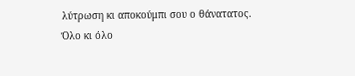λύτρωση κι αποκούμπι σου ο θάνατατος.
Όλο κι όλο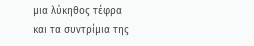μια λύκηθος τέφρα
και τα συντρίμια της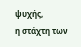ψυχής,
η στάχτη των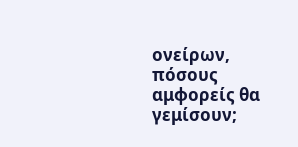ονείρων,
πόσους αμφορείς θα γεμίσουν;